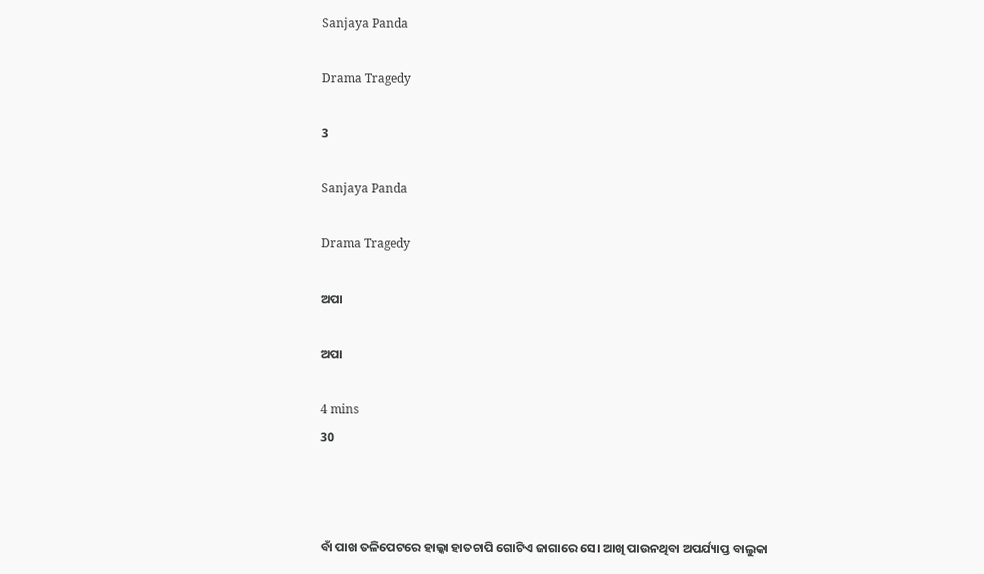Sanjaya Panda

Drama Tragedy

3

Sanjaya Panda

Drama Tragedy

ଅପା

ଅପା

4 mins
30



ବାଁ ପାଖ ତଳିପେଟରେ ହାଲ୍କା ହାତଚାପି ଗୋଟିଏ ଜାଗାରେ ସେ। ଆଖି ପାଉନଥିବା ଅପର୍ଯ୍ୟାପ୍ତ ବାଲୁକା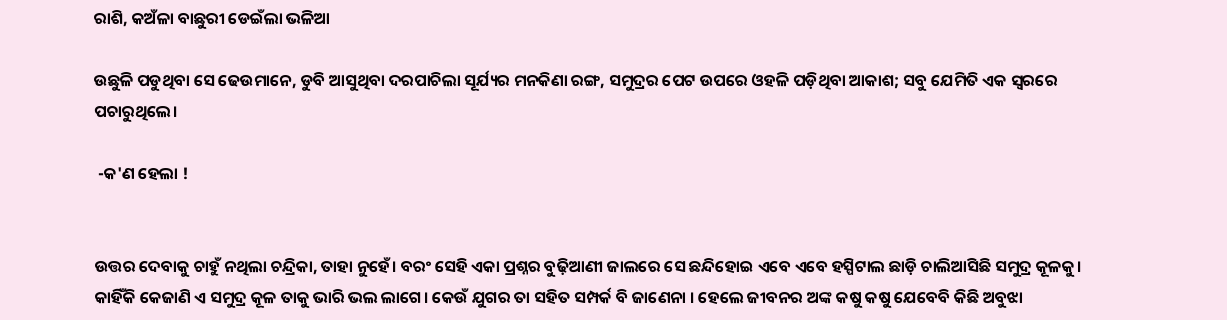ରାଶି, କଅଁଳା ବାଛୁରୀ ଡେଇଁଲା ଭଳିଆ

ଉଛୁଳି ପଡୁଥିବା ସେ ଢେଉମାନେ, ଡୁବି ଆସୁଥିବା ଦରପାଚିଲା ସୂର୍ଯ୍ୟର ମନକିଣା ରଙ୍ଗ, ସମୁଦ୍ରର ପେଟ ଉପରେ ଓହଳି ପଡ଼ିଥିବା ଆକାଶ; ସବୁ ଯେମିତି ଏକ ସ୍ୱରରେ ପଚାରୁଥିଲେ।

 -କ'ଣ ହେଲା !


ଉତ୍ତର ଦେବାକୁ ଚାହୁଁ ନଥିଲା ଚନ୍ଦ୍ରିକା, ତାହା ନୁହେଁ। ବରଂ ସେହି ଏକା ପ୍ରଶ୍ନର ବୁଢ଼ିଆଣୀ ଜାଲରେ ସେ ଛନ୍ଦିହୋଇ ଏବେ ଏବେ ହସ୍ପିଟାଲ ଛାଡ଼ି ଚାଲିଆସିଛି ସମୁଦ୍ର କୂଳକୁ। କାହିଁକି କେଜାଣି ଏ ସମୁଦ୍ର କୂଳ ତାକୁ ଭାରି ଭଲ ଲାଗେ। କେଉଁ ଯୁଗର ତା ସହିତ ସମ୍ପର୍କ ବି ଜାଣେନା । ହେଲେ ଜୀବନର ଅଙ୍କ କଷୁ କଷୁ ଯେବେବି କିଛି ଅବୁଝା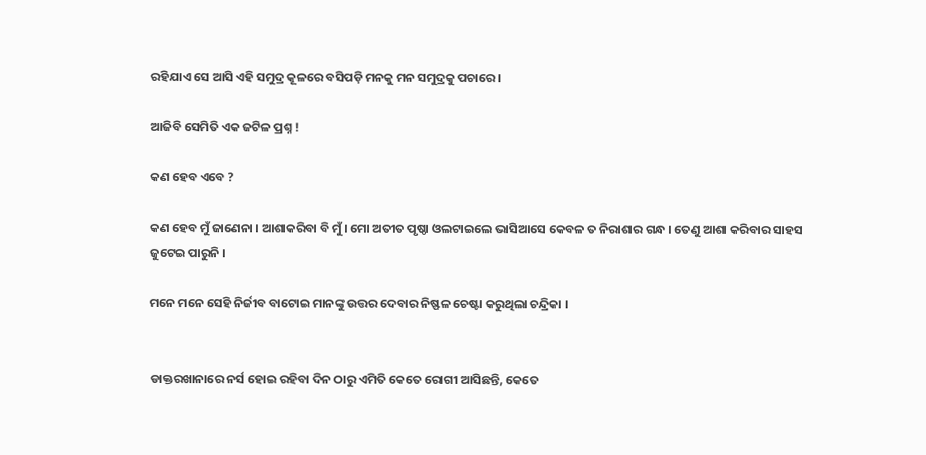ରହିଯାଏ ସେ ଆସି ଏହି ସମୁଦ୍ର କୂଳରେ ବସିପଡ଼ି ମନକୁ ମନ ସମୁଦ୍ରକୁ ପଚାରେ ।

ଆଜିବି ସେମିତି ଏକ ଜଟିଳ ପ୍ରଶ୍ନ !

କଣ ହେବ ଏବେ ?

କଣ ହେବ ମୁଁ ଜାଣେନା । ଆଶାକରିବା ବି ମୁଁ । ମୋ ଅତୀତ ପୃଷ୍ଠା ଓଲଟାଇଲେ ଭାସିଆସେ କେବଳ ତ ନିରାଶାର ଗନ୍ଧ । ତେଣୁ ଆଶା କରିବାର ସାହସ ଜୁଟେଇ ପାରୁନି ।

ମନେ ମନେ ସେହି ନିର୍ଜୀବ ବାଟୋଇ ମାନଙ୍କୁ ଉତ୍ତର ଦେବାର ନିଷ୍ଫଳ ଚେଷ୍ଟା କରୁଥିଲା ଚନ୍ଦ୍ରିକା ।


ଡାକ୍ତରଖାନାରେ ନର୍ସ ହୋଇ ରହିବା ଦିନ ଠାରୁ ଏମିତି କେତେ ରୋଗୀ ଆସିଛନ୍ତି, କେତେ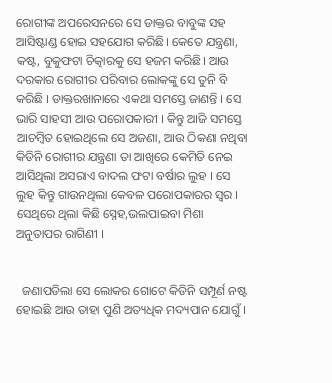ରୋଗୀଙ୍କ ଅପରେସନରେ ସେ ଡାକ୍ତର ବାବୁଙ୍କ ସହ ଆସିଷ୍ଟାଣ୍ଡ ହୋଇ ସହଯୋଗ କରିଛି। କେତେ ଯନ୍ତ୍ରଣା, କଷ୍ଟ, ବୁକୁଫଟା ଚିତ୍କାରକୁ ସେ ହଜମ କରିଛି। ଆଉ ଦରକାର ରୋଗୀର ପରିବାର ଲୋକଙ୍କୁ ସେ ତୁନି ବି କରିଛି । ଡାକ୍ତରଖାନାରେ ଏକଥା ସମସ୍ତେ ଜାଣନ୍ତି । ସେ ଭାରି ସାହସୀ ଆଉ ପରୋପକାରୀ । କିନ୍ତୁ ଆଜି ସମସ୍ତେ ଆଚମ୍ବିତ ହୋଇଥିଲେ ସେ ଅଜଣା, ଆଉ ଠିକଣା ନଥିବା କିଡିନି ରୋଗୀର ଯନ୍ତ୍ରଣା ତା ଆଖିରେ କେମିତି ନେଇ ଆସିଥିଲା ଅସରାଏ ବାଦଲ ଫଟା ବର୍ଷାର ଲୁହ । ସେ ଲୁହ କିନ୍ତୁ ଗାଉନଥିଲା କେବଳ ପରୋପକାରର ସ୍ୱର । ସେଥିରେ ଥିଲା କିଛି ସ୍ନେହ,ଭଲପାଇବା ମିଶା ଅନୁତାପର ରାଗିଣୀ ।


  ଜଣାପଡିଲା ସେ ଲୋକର ଗୋଟେ କିଡିନି ସମ୍ପୂର୍ଣ ନଷ୍ଟ ହୋଇଛି ଆଉ ତାହା ପୁଣି ଅତ୍ୟଧିକ ମଦ୍ୟପାନ ଯୋଗୁଁ ।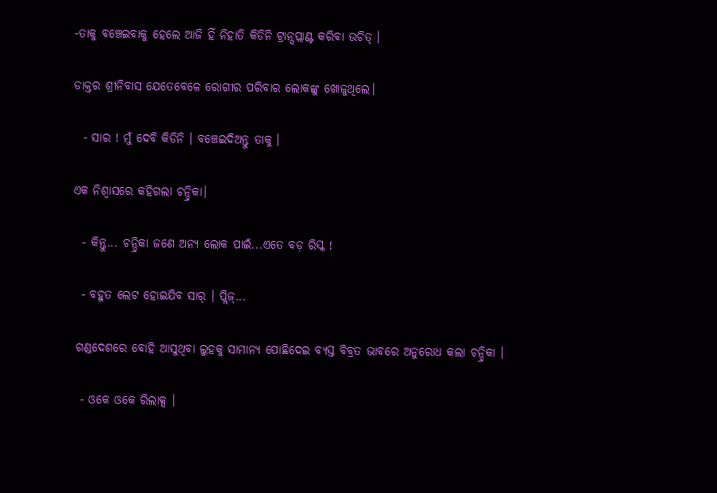-ତାକୁ ବଞ୍ଚେଇବାକୁ ହେଲେ ଆଜି ହିଁ ନିହାତି କିଡିନି ଟ୍ରାନ୍ସପ୍ଲାଣ୍ଟ କରିବା ଉଚିତ୍ ।

ଡାକ୍ତର ଶ୍ରୀନିବାସ ଯେତେବେଳେ ରୋଗୀର ପରିବାର ଲୋକଙ୍କୁ ଖୋଜୁଥିଲେ।

  - ସାର ! ମୁଁ ଦେବି କିଡିନି । ବଞ୍ଚେଇଦିଅନ୍ତୁ ତାକୁ ।

ଏକ ନିଶ୍ୱାସରେ କହିଗଲା ଚନ୍ଦ୍ରିକା।

  - କିନ୍ତୁ... ଚନ୍ଦ୍ରିକା ଜଣେ ଅନ୍ୟ ଲୋକ ପାଇଁ...ଏତେ ବଡ଼ ରିସ୍କ !

  - ବହୁତ ଲେଟ ହୋଇଯିବ ସାର୍ । ପ୍ଲିଜ୍...

 ଗଣ୍ଡଦେଶରେ ବୋହି ଆସୁଥିବା ଲୁହକୁ ସାମାନ୍ୟ ପୋଛିଦେଇ ବ୍ୟସ୍ତ ବିବ୍ରତ ଭାବରେ ଅନୁରୋଧ କଲା ଚନ୍ଦ୍ରିକା ।

  - ଓକେ ଓକେ ରିଲାକ୍ସ ।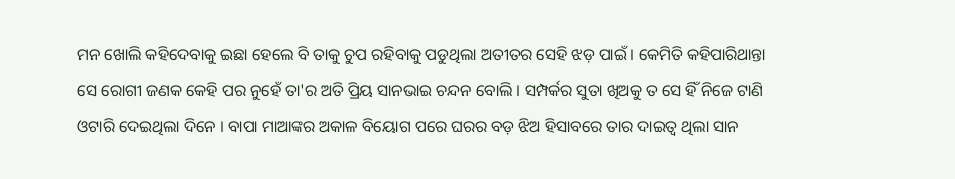ମନ ଖୋଲି କହିଦେବାକୁ ଇଛା ହେଲେ ବି ତାକୁ ଚୁପ ରହିବାକୁ ପଡୁଥିଲା ଅତୀତର ସେହି ଝଡ଼ ପାଇଁ । କେମିତି କହିପାରିଥାନ୍ତା ସେ ରୋଗୀ ଜଣକ କେହି ପର ନୁହେଁ ତା'ର ଅତି ପ୍ରିୟ ସାନଭାଇ ଚନ୍ଦନ ବୋଲି । ସମ୍ପର୍କର ସୁତା ଖିଅକୁ ତ ସେ ହିଁ ନିଜେ ଟାଣି ଓଟାରି ଦେଇଥିଲା ଦିନେ । ବାପା ମାଆଙ୍କର ଅକାଳ ବିୟୋଗ ପରେ ଘରର ବଡ଼ ଝିଅ ହିସାବରେ ତାର ଦାଇତ୍ୱ ଥିଲା ସାନ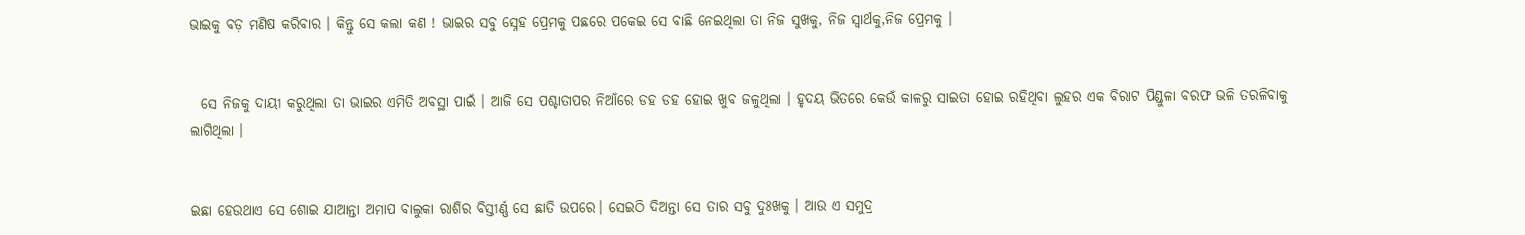ଭାଇକୁ ବଡ଼ ମଣିଷ କରିବାର । କିନ୍ତୁ ସେ କଲା କଣ ! ଭାଇର ସବୁ ସ୍ନେହ ପ୍ରେମକୁ ପଛରେ ପକେଇ ସେ ବାଛି ନେଇଥିଲା ତା ନିଜ ସୁଖକୁ, ନିଜ ସ୍ୱାର୍ଥକୁ,ନିଜ ପ୍ରେମକୁ ।


  ସେ ନିଜକୁ ଦାୟୀ କରୁଥିଲା ତା ଭାଇର ଏମିତି ଅବସ୍ଥା ପାଇଁ । ଆଜି ସେ ପଶ୍ଚାତାପର ନିଆଁରେ ଡହ ଡହ ହୋଇ ଖୁବ ଜଳୁଥିଲା । ହୃଦୟ ଭିତରେ କେଉଁ କାଳରୁ ସାଇତା ହୋଇ ରହିଥିବା ଲୁହର ଏକ ବିରାଟ ପିଣ୍ଡୁଳା ବରଫ ଭଳି ତରଳିବାକୁ ଲାଗିଥିଲା ।


ଇଛା ହେଉଥାଏ ସେ ଶୋଇ ଯାଆନ୍ତା ଅମାପ ବାଲୁକା ରାଶିର ବିସ୍ତୀର୍ଣ୍ଣ ସେ ଛାତି ଉପରେ। ସେଇଠି ଦିଅନ୍ତା ସେ ତାର ସବୁ ଦୁଃଖକୁ । ଆଉ ଏ ସମୁଦ୍ର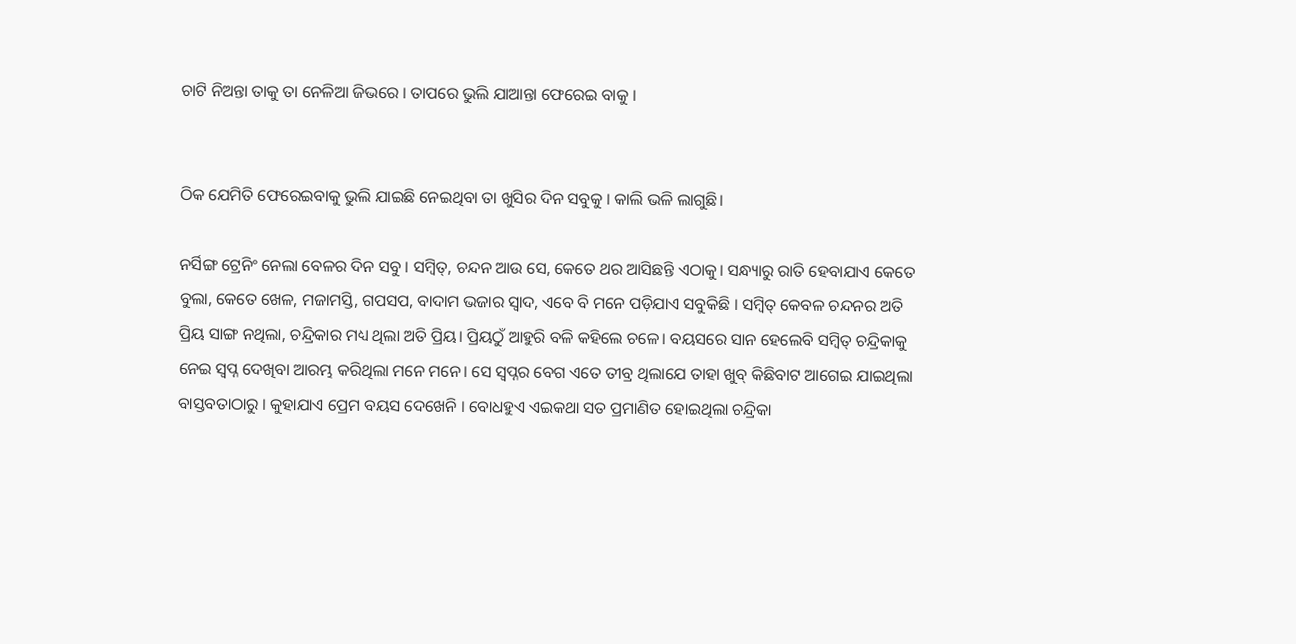ଚାଟି ନିଅନ୍ତା ତାକୁ ତା ନେଳିଆ ଜିଭରେ । ତାପରେ ଭୁଲି ଯାଆନ୍ତା ଫେରେଇ ବାକୁ ।


ଠିକ ଯେମିତି ଫେରେଇବାକୁ ଭୁଲି ଯାଇଛି ନେଇଥିବା ତା ଖୁସିର ଦିନ ସବୁକୁ । କାଲି ଭଳି ଲାଗୁଛି।

ନର୍ସିଙ୍ଗ ଟ୍ରେନିଂ ନେଲା ବେଳର ଦିନ ସବୁ । ସମ୍ବିତ୍, ଚନ୍ଦନ ଆଉ ସେ, କେତେ ଥର ଆସିଛନ୍ତି ଏଠାକୁ। ସନ୍ଧ୍ୟାରୁ ରାତି ହେବାଯାଏ କେତେ ବୁଲା, କେତେ ଖେଳ, ମଜାମସ୍ତି, ଗପସପ, ବାଦାମ ଭଜାର ସ୍ୱାଦ, ଏବେ ବି ମନେ ପଡ଼ିଯାଏ ସବୁକିଛି । ସମ୍ବିତ୍ କେବଳ ଚନ୍ଦନର ଅତି ପ୍ରିୟ ସାଙ୍ଗ ନଥିଲା, ଚନ୍ଦ୍ରିକାର ମଧ୍ୟ ଥିଲା ଅତି ପ୍ରିୟ। ପ୍ରିୟଠୁଁ ଆହୁରି ବଳି କହିଲେ ଚଳେ। ବୟସରେ ସାନ ହେଲେବି ସମ୍ବିତ୍ ଚନ୍ଦ୍ରିକାକୁ ନେଇ ସ୍ବପ୍ନ ଦେଖିବା ଆରମ୍ଭ କରିଥିଲା ମନେ ମନେ। ସେ ସ୍ୱପ୍ନର ବେଗ ଏତେ ତୀବ୍ର ଥିଲାଯେ ତାହା ଖୁବ୍ କିଛିବାଟ ଆଗେଇ ଯାଇଥିଲା ବାସ୍ତବତାଠାରୁ । କୁହାଯାଏ ପ୍ରେମ ବୟସ ଦେଖେନି । ବୋଧହୁଏ ଏଇକଥା ସତ ପ୍ରମାଣିତ ହୋଇଥିଲା ଚନ୍ଦ୍ରିକା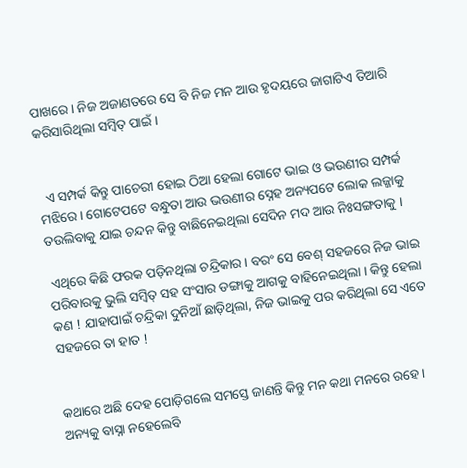ପାଖରେ । ନିଜ ଅଜାଣତରେ ସେ ବି ନିଜ ମନ ଆଉ ହୃଦୟରେ ଜାଗାଟିଏ ତିଆରି କରିସାରିଥିଲା ସମ୍ବିତ୍ ପାଇଁ ।


  ଏ ସମ୍ପର୍କ କିନ୍ତୁ ପାଚେରୀ ହୋଇ ଠିଆ ହେଲା ଗୋଟେ ଭାଇ ଓ ଭଉଣୀର ସମ୍ପର୍କ ମଝିରେ । ଗୋଟେପଟେ ବନ୍ଧୁତା ଆଉ ଭଉଣୀର ସ୍ନେହ ଅନ୍ୟପଟେ ଲୋକ ଲଜ୍ଜାକୁ ତଉଲିବାକୁ ଯାଇ ଚନ୍ଦନ କିନ୍ତୁ ବାଛିନେଇଥିଲା ସେଦିନ ମଦ ଆଉ ନିଃସଙ୍ଗତାକୁ ।

 ଏଥିରେ କିଛି ଫରକ ପଡ଼ିନଥିଲା ଚନ୍ଦ୍ରିକାର । ବରଂ ସେ ବେଶ୍ ସହଜରେ ନିଜ ଭାଇ ପରିବାରକୁ ଭୁଲି ସମ୍ବିତ୍ ସହ ସଂସାର ଡଙ୍ଗାକୁ ଆଗକୁ ବାହିନେଇଥିଲା । କିନ୍ତୁ ହେଲା କଣ ! ଯାହାପାଇଁ ଚନ୍ଦ୍ରିକା ଦୁନିଆଁ ଛାଡ଼ିଥିଲା, ନିଜ ଭାଇକୁ ପର କରିଥିଲା ସେ ଏତେ ସହଜରେ ତା ହାତ !


କଥାରେ ଅଛି ଦେହ ପୋଡ଼ିଗଲେ ସମସ୍ତେ ଜାଣନ୍ତି କିନ୍ତୁ ମନ କଥା ମନରେ ରହେ । ଅନ୍ୟକୁ ବାସ୍ନା ନହେଲେବି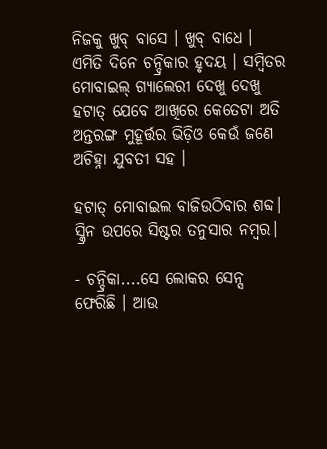ନିଜକୁ ଖୁବ୍ ବାସେ । ଖୁବ୍ ବାଧେ । ଏମିତି ଦିନେ ଚନ୍ଦ୍ରିକାର ହୃଦୟ । ସମ୍ବିତର ମୋବାଇଲ୍ ଗ୍ୟାଲେରୀ ଦେଖୁ ଦେଖୁ ହଟାତ୍ ଯେବେ ଆଖିରେ କେତେଟା ଅତି ଅନ୍ତରଙ୍ଗ ମୁହୂର୍ତ୍ତର ଭିଡ଼ିଓ କେଉଁ ଜଣେ ଅଚିହ୍ନା ଯୁବତୀ ସହ ।

ହଟାତ୍ ମୋବାଇଲ ବାଜିଉଠିବାର ଶବ୍ଦ। ସ୍କ୍ରିନ ଉପରେ ସିଷ୍ଟର ତନୁସାର ନମ୍ବର।

- ଚନ୍ଦ୍ରିକା....ସେ ଲୋକର ସେନ୍ସ ଫେରିଛି । ଆଉ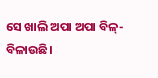ସେ ଖାଲି ଅପା ଅପା ବିଳ୍-ବିଳାଉଛି।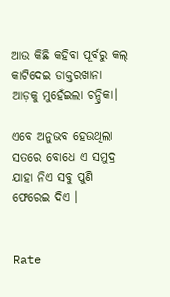ଆଉ କିଛି କହିବା ପୂର୍ବରୁ କଲ୍ କାଟିଦେଇ ଡାକ୍ତରଖାନା ଆଡ଼କୁ ମୁହେଁଇଲା ଚନ୍ଦ୍ରିକା।

ଏବେ ଅନୁଭବ ହେଉଥିଲା ସତରେ ବୋଧେ ଏ ସମୁଦ୍ର ଯାହା ନିଏ ସବୁ ପୁଣି ଫେରେଇ ଦିଏ ।


Rate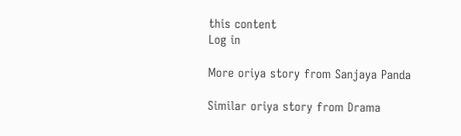this content
Log in

More oriya story from Sanjaya Panda

Similar oriya story from Drama